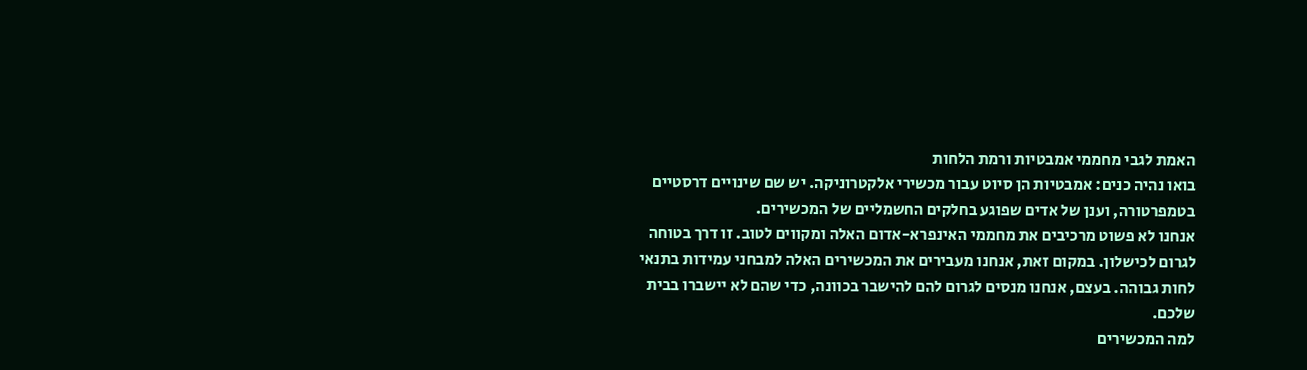האמת לגבי מחממי אמבטיות ורמת הלחות
בואו נהיה כנים: אמבטיות הן סיוט עבור מכשירי אלקטרוניקה. יש שם שינויים דרסטיים בטמפרטורה, וענן של אדים שפוגע בחלקים החשמליים של המכשירים.
אנחנו לא פשוט מרכיבים את מחממי האינפרא-אדום האלה ומקווים לטוב. זו דרך בטוחה לגרום לכישלון. במקום זאת, אנחנו מעבירים את המכשירים האלה למבחני עמידות בתנאי לחות גבוהה. בעצם, אנחנו מנסים לגרום להם להישבר בכוונה, כדי שהם לא יישברו בבית שלכם.
למה המכשירים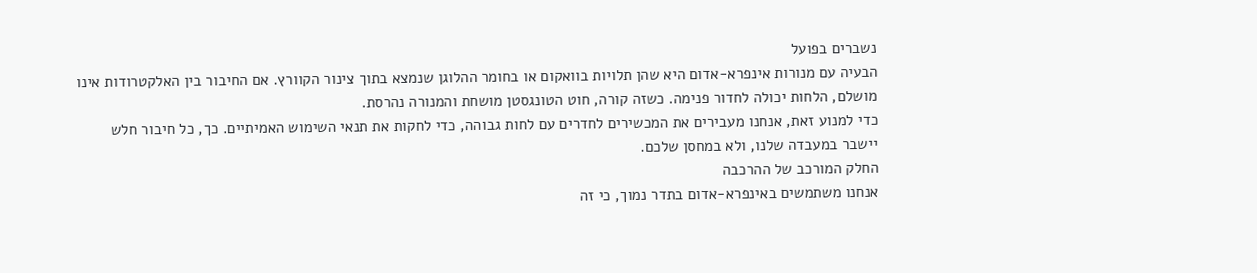נשברים בפועל
הבעיה עם מנורות אינפרא-אדום היא שהן תלויות בוואקום או בחומר ההלוגן שנמצא בתוך צינור הקוורץ. אם החיבור בין האלקטרודות אינו מושלם, הלחות יכולה לחדור פנימה. כשזה קורה, חוט הטונגסטן מושחת והמנורה נהרסת.
כדי למנוע זאת, אנחנו מעבירים את המכשירים לחדרים עם לחות גבוהה, כדי לחקות את תנאי השימוש האמיתיים. כך, כל חיבור חלש יישבר במעבדה שלנו, ולא במחסן שלכם.
החלק המורכב של ההרכבה
אנחנו משתמשים באינפרא-אדום בתדר נמוך, כי זה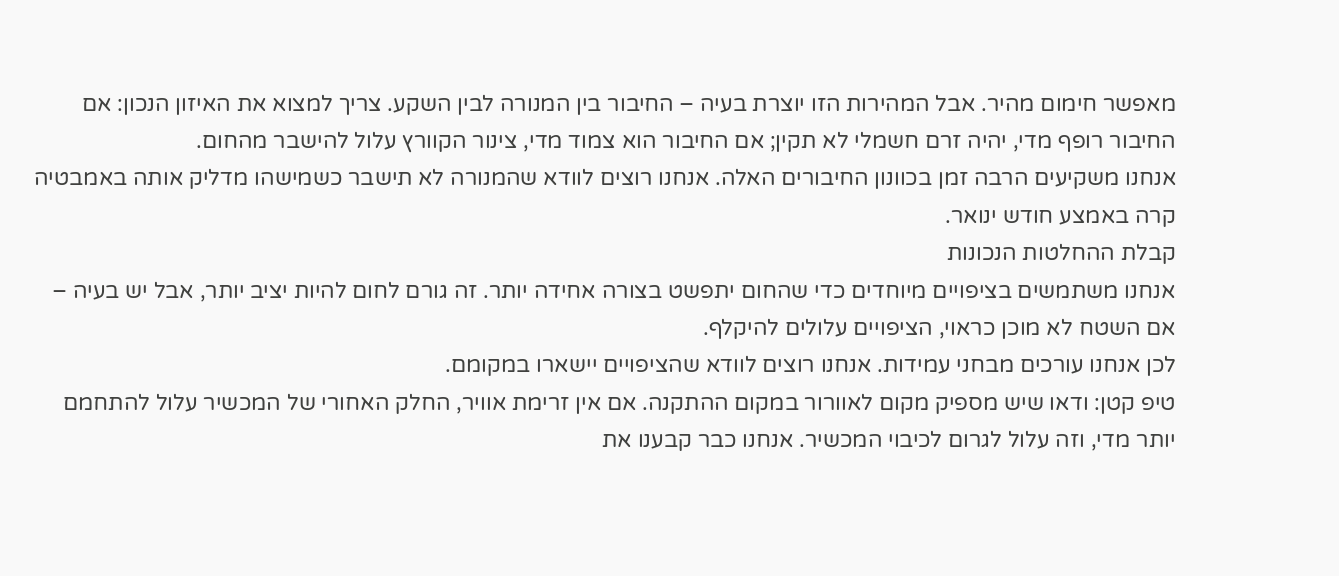מאפשר חימום מהיר. אבל המהירות הזו יוצרת בעיה – החיבור בין המנורה לבין השקע. צריך למצוא את האיזון הנכון: אם החיבור רופף מדי, יהיה זרם חשמלי לא תקין; אם החיבור הוא צמוד מדי, צינור הקוורץ עלול להישבר מהחום.
אנחנו משקיעים הרבה זמן בכוונון החיבורים האלה. אנחנו רוצים לוודא שהמנורה לא תישבר כשמישהו מדליק אותה באמבטיה קרה באמצע חודש ינואר.
קבלת ההחלטות הנכונות
אנחנו משתמשים בציפויים מיוחדים כדי שהחום יתפשט בצורה אחידה יותר. זה גורם לחום להיות יציב יותר, אבל יש בעיה – אם השטח לא מוכן כראוי, הציפויים עלולים להיקלף.
לכן אנחנו עורכים מבחני עמידות. אנחנו רוצים לוודא שהציפויים יישארו במקומם.
טיפ קטן: ודאו שיש מספיק מקום לאוורור במקום ההתקנה. אם אין זרימת אוויר, החלק האחורי של המכשיר עלול להתחמם יותר מדי, וזה עלול לגרום לכיבוי המכשיר. אנחנו כבר קבענו את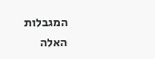המגבלות האלה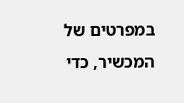במפרטים של המכשיר, כדי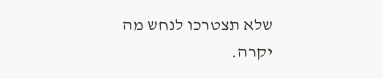שלא תצטרכו לנחש מה יקרה.